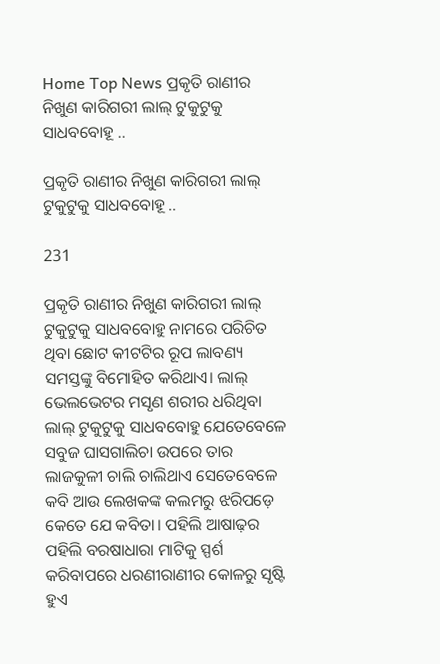Home Top News ପ୍ରକୃତି ରାଣୀର ନିଖୁଣ କାରିଗରୀ ଲାଲ୍ ଟୁକୁଟୁକୁ ସାଧବବୋହୂ ..

ପ୍ରକୃତି ରାଣୀର ନିଖୁଣ କାରିଗରୀ ଲାଲ୍ ଟୁକୁଟୁକୁ ସାଧବବୋହୂ ..

231

ପ୍ରକୃତି ରାଣୀର ନିଖୁଣ କାରିଗରୀ ଲାଲ୍ ଟୁକୁଟୁକୁ ସାଧବବୋହୁ ନାମରେ ପରିଚିତ ଥିବା ଛୋଟ କୀଟଟିର ରୂପ ଲାବଣ୍ୟ ସମସ୍ତଙ୍କୁ ବିମୋହିତ କରିଥାଏ। ଲାଲ୍ ଭେଲଭେଟର ମସୃଣ ଶରୀର ଧରିଥିବା ଲାଲ୍ ଟୁକୁଟୁକୁ ସାଧବବୋହୁ ଯେତେବେଳେ ସବୁଜ ଘାସଗାଲିଚା ଉପରେ ତାର ଲାଜକୁଳୀ ଚାଲି ଚାଲିଥାଏ ସେତେବେଳେ କବି ଆଉ ଲେଖକଙ୍କ କଲମରୁ ଝରିପଡ଼େ କେତେ ଯେ କବିତା। ପହିଲି ଆଷାଢ଼ର ପହିଲି ବରଷାଧାରା ମାଟିକୁ ସ୍ପର୍ଶ କରିବାପରେ ଧରଣୀରାଣୀର କୋଳରୁ ସୃଷ୍ଟି ହୁଏ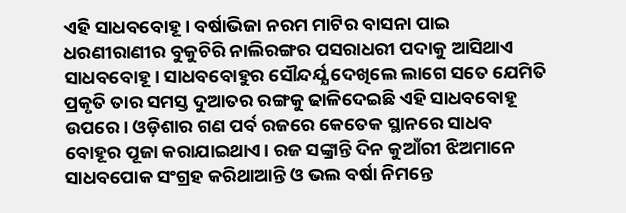ଏହି ସାଧବବୋହୂ। ବର୍ଷାଭିଜା ନରମ ମାଟିର ବାସନା ପାଇ ଧରଣୀରାଣୀର ବୁକୁଚିରି ନାଲିରଙ୍ଗର ପସରାଧରୀ ପଦାକୁ ଆସିଥାଏ ସାଧବବୋହୂ। ସାଧବବୋହୁର ସୌନ୍ଦର୍ଯ୍ଯ ଦେଖିଲେ ଲାଗେ ସତେ ଯେମିତି ପ୍ରକୃତି ତାର ସମସ୍ତ ଦୁଆତର ରଙ୍ଗକୁ ଢାଳିଦେଇଛି ଏହି ସାଧବବୋହୂ ଉପରେ। ଓଡ଼ିଶାର ଗଣ ପର୍ବ ରଜରେ କେତେକ ସ୍ଥାନରେ ସାଧବ ବୋହୂର ପୂଜା କରାଯାଇଥାଏ। ରଜ ସଙ୍କ୍ରାନ୍ତି ଦିନ କୁଆଁରୀ ଝିଅମାନେ ସାଧବପୋକ ସଂଗ୍ରହ କରିଥାଆନ୍ତି ଓ ଭଲ ବର୍ଷା ନିମନ୍ତେ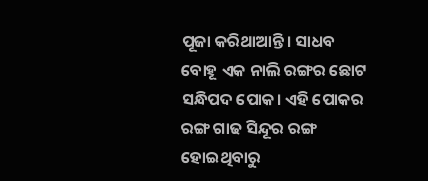ପୂଜା କରିଥାଆନ୍ତି। ସାଧବ ବୋହୂ ଏକ ନାଲି ରଙ୍ଗର ଛୋଟ ସନ୍ଧିପଦ ପୋକ। ଏହି ପୋକର ରଙ୍ଗ ଗାଢ ସିନ୍ଦୂର ରଙ୍ଗ ହୋଇଥିବାରୁ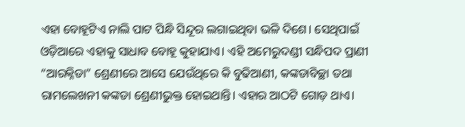ଏହା ବୋହୂଟିଏ ନାଲି ପାଟ ପିନ୍ଧି ସିନ୍ଦୂର ଲଗାଇଥିବା ଭଳି ଦିଶେ। ସେଥିପାଇଁ ଓଡ଼ିଆରେ ଏହାକୁ ସାଧାବ ବୋହୂ କୁହାଯାଏ। ଏହି ଅମେରୁଦଣ୍ଡୀ ସନ୍ଧିପଦ ପ୍ରାଣୀ “ଆରକ୍ନିଡା” ଶ୍ରେଣୀରେ ଆସେ ଯେଉଁଥିରେ କି ବୁଢିଆଣୀ, କଙ୍କଡାବିଚ୍ଛା ତଥା ରାମଲେଖନୀ କଙ୍କଡା ଶ୍ରେଣୀଭୁକ୍ତ ହୋଇଥାନ୍ତି। ଏହାର ଆଠଟି ଗୋଡ଼ ଥାଏ।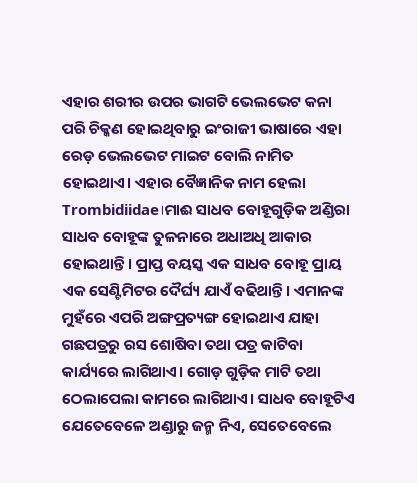ଏହାର ଶରୀର ଉପର ଭାଗଟି ଭେଲଭେଟ କନା ପରି ଚିକ୍କଣ ହୋଇଥିବାରୁ ଇଂରାଜୀ ଭାଷାରେ ଏହା ରେଡ଼ ଭେଲଭେଟ ମାଇଟ ବୋଲି ନାମିତ ହୋଇଥାଏ। ଏହାର ବୈଜ୍ଞାନିକ ନାମ ହେଲା Trombidiidae।ମାଈ ସାଧବ ବୋହୂଗୁଡ଼ିକ ଅଣ୍ଡିରା ସାଧବ ବୋହୂଙ୍କ ତୁଳନାରେ ଅଧାଅଧି ଆକାର ହୋଇଥାନ୍ତି। ପ୍ରାପ୍ତ ବୟସ୍କ ଏକ ସାଧବ ବୋହୂ ପ୍ରାୟ ଏକ ସେଣ୍ଟିମିଟର ଦୈର୍ଘ୍ୟ ଯାଏଁ ବଢିଥାନ୍ତି। ଏମାନଙ୍କ ମୁହଁରେ ଏପରି ଅଙ୍ଗପ୍ରତ୍ୟଙ୍ଗ ହୋଇଥାଏ ଯାହା ଗଛପତ୍ରରୁ ରସ ଶୋଷିବା ତଥା ପତ୍ର କାଟିବା କାର୍ଯ୍ୟରେ ଲାଗିଥାଏ। ଗୋଡ଼ ଗୁଡ଼ିକ ମାଟି ତଥା ଠେଲାପେଲା କାମରେ ଲାଗିଥାଏ। ସାଧବ ବୋହୂଟିଏ ଯେତେବେଳେ ଅଣ୍ଡାରୁ ଜନ୍ମ ନିଏ, ସେତେବେଲେ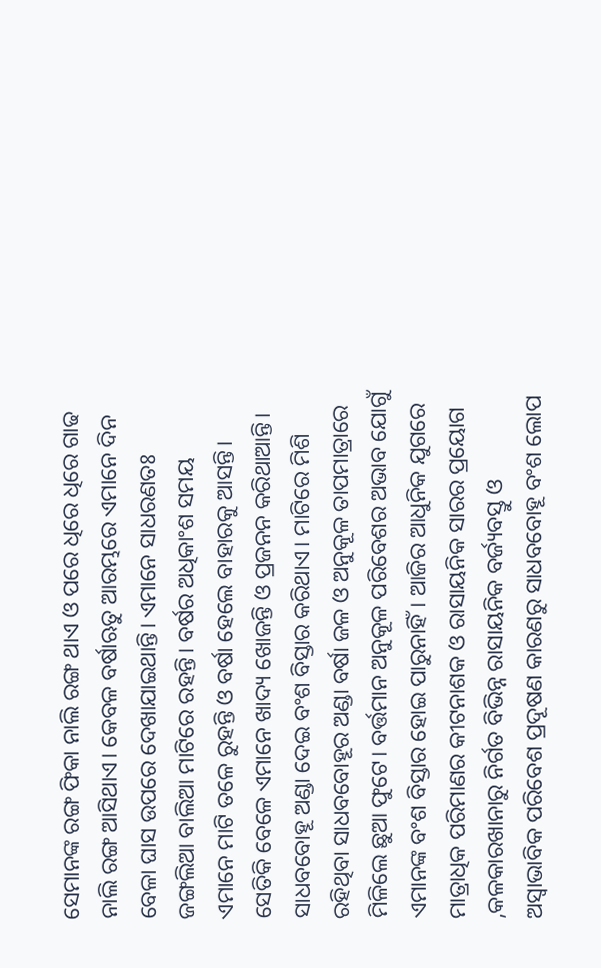ସେମାନଙ୍କ ରଙ୍ଗ ଫିକା ନାଲି ରଙ୍ଗ ଥାଏ ଓ ପରେ ଧିରେ ଧିରେ ଗାଢ ନାଲି ରଙ୍ଗ ଆସିଥାଏ। କେବଳ ବର୍ଷାଋତୁ ଆରମ୍ଭରେ ଏମାନେ ଦିନ ବେଳା ଘାସ ଉପରେ ଦେଖାଯାଇଥାନ୍ତି। ଏମାନେ ସାଧରଣତଃ ଜଙ୍ଗଲିଆ ବାଲିଆ ମାଟିରେ ରହନ୍ତି। ବର୍ଷର ଅଧିକାଂଶ ସମୟ ଏମାନେ ମାଟି ତଳେ ରୁହନ୍ତି ଓ ବର୍ଷା ହେଲେ ବାହାରକୁ ଆସନ୍ତି। ସେତିକି ବେଳେ ଏମାନେ ଖାଦ୍ୟ ଖୋଜନ୍ତି ଓ ପ୍ରଜନନ କରିଥାଆନ୍ତି। ସାଧବବୋହୂ ଅଣ୍ଡା ଦେଇ ବଂଶ ବିସ୍ତାର କରିଥାଏ। ମାଟିରେ ମିଶି ରହିଥିବା ସାଧବବୋହୂର ଅଣ୍ଡା ବର୍ଷା ଜଳ ଓ ଅନୁକୂଳ ତାପମାତ୍ରାରେ ମିଳିଲେ ଛୁଆ ଫୁଟେ। ବର୍ତ୍ତମାନ ଅନୁକୂଳ ପରିବେଶର ଅଭାବ ଯୋଗୁଁ ଏମାନଙ୍କ ବଂଶ ବିସ୍ତାର ହୋଇ ପାରୁନାହିଁ। ଆଜିର ଆଧୁନିକ ଯୁଗରେ ମାତ୍ରାଧିକ ପରିମାଣର କୀଟନାଶକ ଓ ରାସାୟନିକ ସାରର ପ୍ରୟୋଗ ,କଳକାରଖାନାରୁ ନିର୍ଗତ ବିଭିନ୍ନ ରାସାୟନିକ ବର୍ଜ୍ୟବସ୍ତୁ ଓ ଅସ୍ବାଭାବିକ ପରିବେଶ ପ୍ରଦୂଷଣ କାରଣରୁ ସାଧବବୋହୂ ବଂଶ ଲୋପ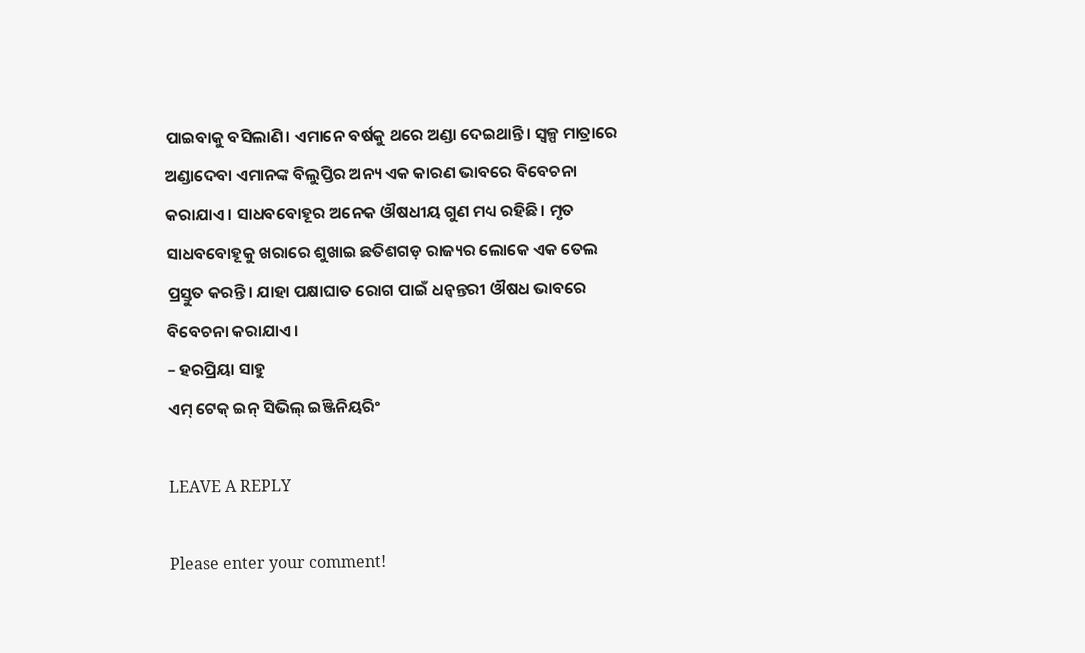ପାଇବାକୁ ବସିଲାଣି। ଏମାନେ ବର୍ଷକୁ ଥରେ ଅଣ୍ଡା ଦେଇଥାନ୍ତି। ସ୍ୱଳ୍ପ ମାତ୍ରାରେ ଅଣ୍ଡାଦେବା ଏମାନଙ୍କ ବିଲୁପ୍ତିର ଅନ୍ୟ ଏକ କାରଣ ଭାବରେ ବିବେଚନା କରାଯାଏ। ସାଧବବୋହୂର ଅନେକ ଔଷଧୀୟ ଗୁଣ ମଧ୍ୟ ରହିଛି। ମୃତ ସାଧବବୋହୂକୁ ଖରାରେ ଶୁଖାଇ ଛତିଶଗଡ଼ ରାଜ୍ୟର ଲୋକେ ଏକ ତେଲ ପ୍ରସ୍ତୁତ କରନ୍ତି। ଯାହା ପକ୍ଷାଘାତ ରୋଗ ପାଇଁ ଧନ୍ବନ୍ତରୀ ଔଷଧ ଭାବରେ ବିବେଚନା କରାଯାଏ।
– ହରପ୍ରିୟା ସାହୁ
ଏମ୍ ଟେକ୍ ଇନ୍ ସିଭିଲ୍ ଇଞ୍ଜିନିୟରିଂ

LEAVE A REPLY

Please enter your comment!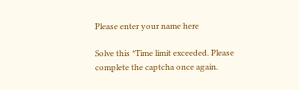Please enter your name here

Solve this *Time limit exceeded. Please complete the captcha once again.